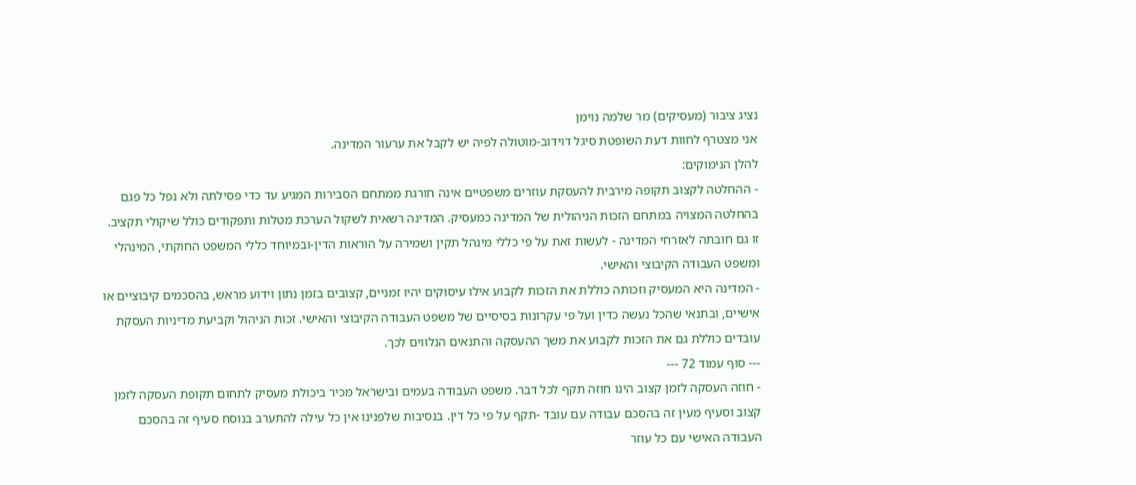נציג ציבור (מעסיקים) מר שלמה נוימן
אני מצטרף לחוות דעת השופטת סיגל דוידוב-מוטולה לפיה יש לקבל את ערעור המדינה.
להלן הנימוקים:
- ההחלטה לקצוב תקופה מירבית להעסקת עוזרים משפטיים אינה חורגת ממתחם הסבירות המגיע עד כדי פסילתה ולא נפל כל פגם בהחלטה המצויה במתחם הזכות הניהולית של המדינה כמעסיק. המדינה רשאית לשקול הערכת מטלות ותפקודים כולל שיקולי תקציב. זו גם חובתה לאזרחי המדינה - לעשות זאת על פי כללי מינהל תקין ושמירה על הוראות הדין-ובמיוחד כללי המשפט החוקתי, המינהלי ומשפט העבודה הקיבוצי והאישי.
- המדינה היא המעסיק וזכותה כוללת את הזכות לקבוע אילו עיסוקים יהיו זמניים, קצובים בזמן נתון וידוע מראש, בהסכמים קיבוציים או אישיים, ובתנאי שהכל נעשה כדין ועל פי עקרונות בסיסיים של משפט העבודה הקיבוצי והאישי. זכות הניהול וקביעת מדיניות העסקת עובדים כוללת גם את הזכות לקבוע את משך ההעסקה והתנאים הנלווים לכך.
--- סוף עמוד 72 ---
- חוזה העסקה לזמן קצוב הינו חוזה תקף לכל דבר. משפט העבודה בעמים ובישראל מכיר ביכולת מעסיק לתחום תקופת העסקה לזמן קצוב וסעיף מעין זה בהסכם עבודה עם עובד -תקף על פי כל דין. בנסיבות שלפנינו אין כל עילה להתערב בנוסח סעיף זה בהסכם העבודה האישי עם כל עוזר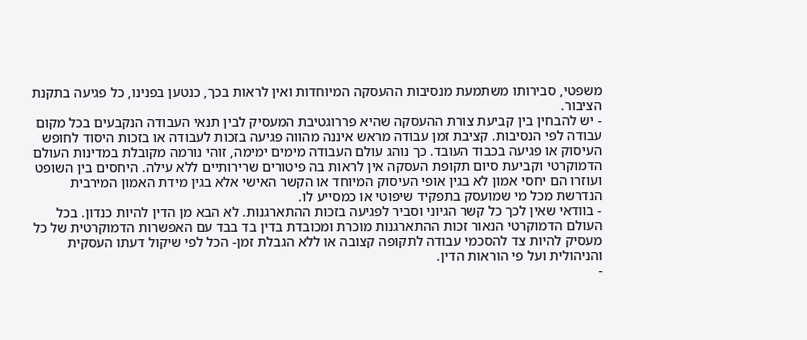משפטי, סבירותו משתמעת מנסיבות ההעסקה המיוחדות ואין לראות בכך, כנטען בפנינו, כל פגיעה בתקנת הציבור.
- יש להבחין בין קביעת צורת ההעסקה שהיא פררוגטיבת המעסיק לבין תנאי העבודה הנקבעים בכל מקום עבודה לפי הנסיבות. קציבת זמן עבודה מראש איננה מהווה פגיעה בזכות לעבודה או בזכות היסוד לחופש העיסוק או פגיעה בכבוד העובד. כך נוהג עולם העבודה מימים ימימה, זוהי נורמה מקובלת במדינות העולם הדמוקרטי וקביעת סיום תקופת העסקה אין לראות בה פיטורים שרירותיים ללא עילה. היחסים בין השופט ועוזרו הם יחסי אמון לא בגין אופי העיסוק המיוחד או הקשר האישי אלא בגין מידת האמון המירבית הנדרשת מכל מי שמועסק בתפקיד שיפוטי או כמסייע לו.
- בוודאי שאין לכך כל קשר הגיוני וסביר לפגיעה בזכות ההתארגנות. לא הבא מן הדין להיות כנדון. בכל העולם הדמוקרטי הנאור זכות ההתארגנות מוכרת ומכובדת בדין בד בבד עם האפשרות הדמוקרטית של כל מעסיק להיות צד להסכמי עבודה לתקופה קצובה או ללא הגבלת זמן- הכל לפי שיקול דעתו העסקית והניהולית ועל פי הוראות הדין.
-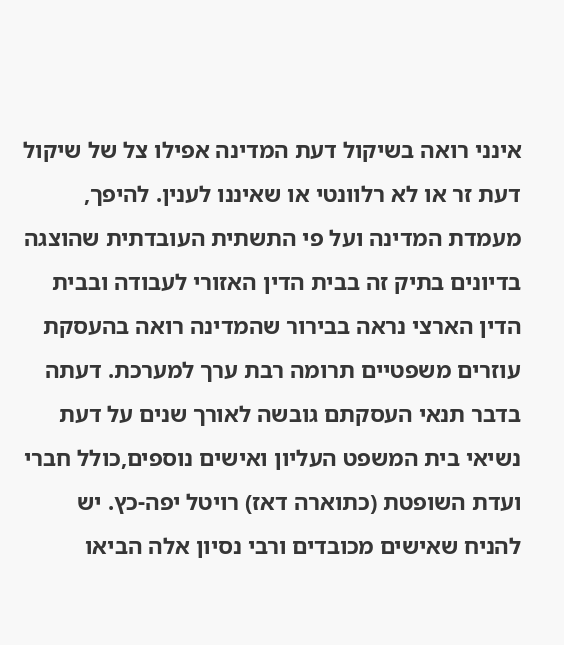אינני רואה בשיקול דעת המדינה אפילו צל של שיקול דעת זר או לא רלוונטי או שאיננו לענין. להיפך, מעמדת המדינה ועל פי התשתית העובדתית שהוצגה בדיונים בתיק זה בבית הדין האזורי לעבודה ובבית הדין הארצי נראה בבירור שהמדינה רואה בהעסקת עוזרים משפטיים תרומה רבת ערך למערכת. דעתה בדבר תנאי העסקתם גובשה לאורך שנים על דעת נשיאי בית המשפט העליון ואישים נוספים,כולל חברי ועדת השופטת (כתוארה דאז) רויטל יפה-כץ. יש להניח שאישים מכובדים ורבי נסיון אלה הביאו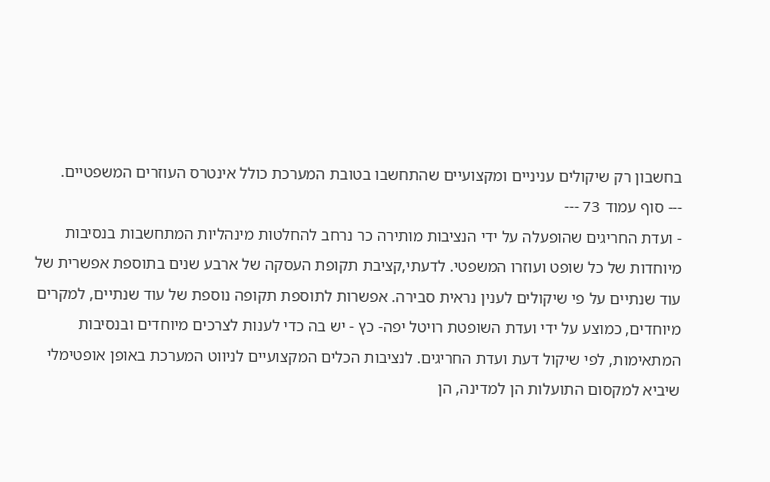בחשבון רק שיקולים עניניים ומקצועיים שהתחשבו בטובת המערכת כולל אינטרס העוזרים המשפטיים.
--- סוף עמוד 73 ---
- ועדת החריגים שהופעלה על ידי הנציבות מותירה כר נרחב להחלטות מינהליות המתחשבות בנסיבות מיוחדות של כל שופט ועוזרו המשפטי. לדעתי,קציבת תקופת העסקה של ארבע שנים בתוספת אפשרית של עוד שנתיים על פי שיקולים לענין נראית סבירה. אפשרות לתוספת תקופה נוספת של עוד שנתיים, למקרים מיוחדים, כמוצע על ידי ועדת השופטת רויטל יפה- כץ - יש בה כדי לענות לצרכים מיוחדים ובנסיבות המתאימות, לפי שיקול דעת ועדת החריגים. לנציבות הכלים המקצועיים לניווט המערכת באופן אופטימלי שיביא למקסום התועלות הן למדינה, הן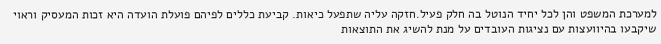למערכת המשפט והן לכל יחיד הנוטל בה חלק פעיל.חזקה עליה שתפעל כיאות. קביעת כללים לפיהם פועלת הועדה היא זכות המעסיק וראוי שיקבעו בהיוועצות עם נציגות העובדים על מנת להשיג את התוצאות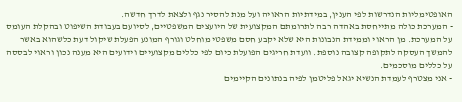האופטימליות הנדרשות לפי הענין, במידתיות הראויה ועל מנת להסיר נגף ולצאת לדרך חדשה.
- המערכת כולה מתייחסת באהדה רבה לתרומתם המקצועית של היועצים המשפטיים, לסיועם בעבודת השיפוט ובהקלת העומס על המערכת. מן הראוי וממידת הנבונות היא שלא יקבע חסם משפטי מוחלט וגורף המונע הפעלת שיקול דעת כלשהוא באשר להמשך העסקה לתקופה קצובה נוספת. וועדת חריגים הפועלת כיום לפי כללים מקצועיים וידועים היא מענה נכון וראוי לבססה על כללים מוסכמים.
- אני מצטרף לעמדת הנשיא יגאל פליטמן לפיה בנתונים הקיימים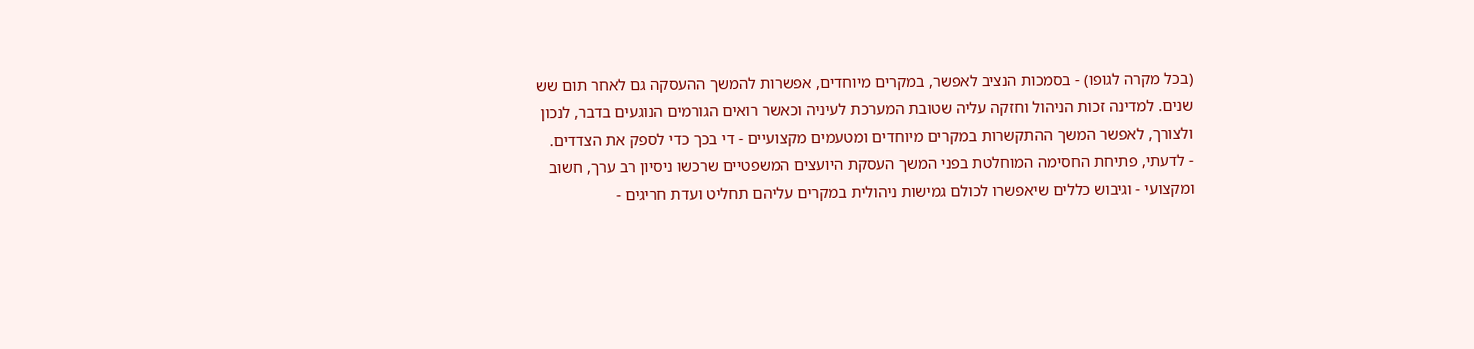(בכל מקרה לגופו) - בסמכות הנציב לאפשר, במקרים מיוחדים, אפשרות להמשך ההעסקה גם לאחר תום שש שנים. למדינה זכות הניהול וחזקה עליה שטובת המערכת לעיניה וכאשר רואים הגורמים הנוגעים בדבר, לנכון ולצורך, לאפשר המשך ההתקשרות במקרים מיוחדים ומטעמים מקצועיים - די בכך כדי לספק את הצדדים.
- לדעתי, פתיחת החסימה המוחלטת בפני המשך העסקת היועצים המשפטיים שרכשו ניסיון רב ערך, חשוב ומקצועי - וגיבוש כללים שיאפשרו לכולם גמישות ניהולית במקרים עליהם תחליט ועדת חריגים -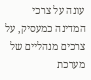עונה על צרכי המדינה כמעסיק, על צרכים מנהליים של מערכת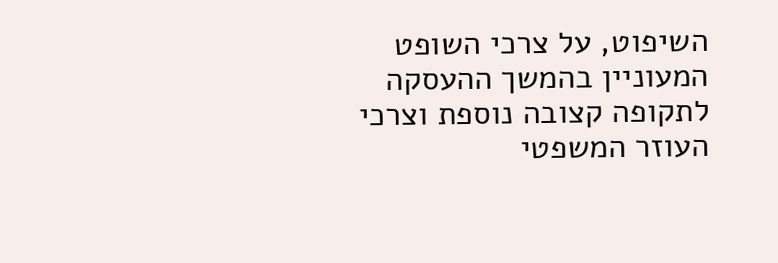השיפוט, על צרכי השופט המעוניין בהמשך ההעסקה לתקופה קצובה נוספת וצרכי העוזר המשפטי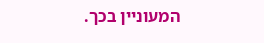המעוניין בכך.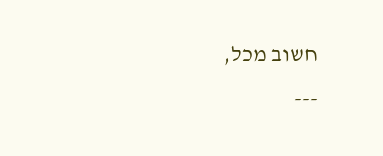חשוב מכל,
---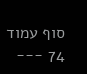סוף עמוד 74 ---